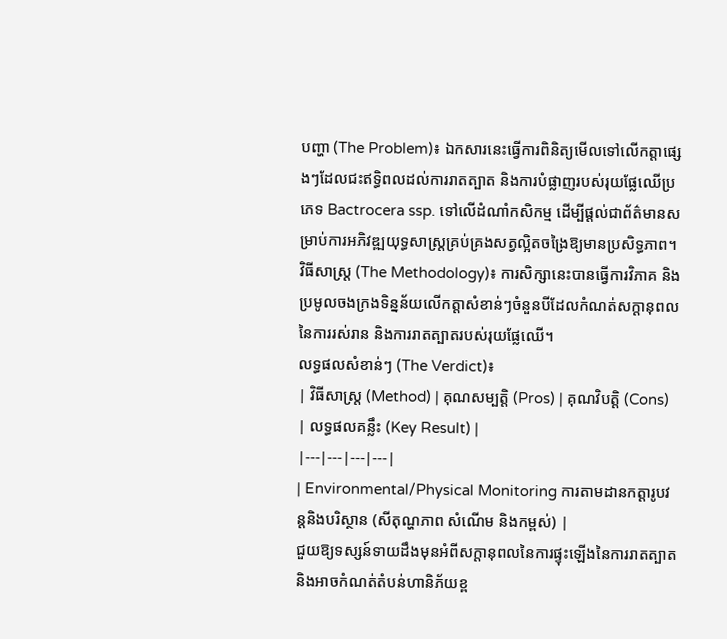បញ្ហា (The Problem)៖ ឯកសារនេះធ្វើការពិនិត្យមើលទៅលើកត្តាផ្សេងៗដែលជះឥទ្ធិពលដល់ការរាតត្បាត និងការបំផ្លាញរបស់រុយផ្លែឈើប្រភេទ Bactrocera ssp. ទៅលើដំណាំកសិកម្ម ដើម្បីផ្តល់ជាព័ត៌មានសម្រាប់ការអភិវឌ្ឍយុទ្ធសាស្ត្រគ្រប់គ្រងសត្វល្អិតចង្រៃឱ្យមានប្រសិទ្ធភាព។
វិធីសាស្ត្រ (The Methodology)៖ ការសិក្សានេះបានធ្វើការវិភាគ និងប្រមូលចងក្រងទិន្នន័យលើកត្តាសំខាន់ៗចំនួនបីដែលកំណត់សក្ដានុពលនៃការរស់រាន និងការរាតត្បាតរបស់រុយផ្លែឈើ។
លទ្ធផលសំខាន់ៗ (The Verdict)៖
| វិធីសាស្ត្រ (Method) | គុណសម្បត្តិ (Pros) | គុណវិបត្តិ (Cons) | លទ្ធផលគន្លឹះ (Key Result) |
|---|---|---|---|
| Environmental/Physical Monitoring ការតាមដានកត្តារូបវន្តនិងបរិស្ថាន (សីតុណ្ហភាព សំណើម និងកម្ពស់) |
ជួយឱ្យទស្សន៍ទាយដឹងមុនអំពីសក្ដានុពលនៃការផ្ទុះឡើងនៃការរាតត្បាត និងអាចកំណត់តំបន់ហានិភ័យខ្ព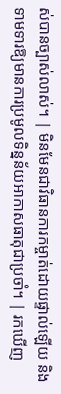ស់បានច្បាស់លាស់។ | មិនមែនជាវិធានការកម្ចាត់ដោយផ្ទាល់ឡើយ និងទាមទារឱ្យមានការប្រមូលទិន្នន័យអាកាសធាតុជាប្រចាំ។ | រកឃើញ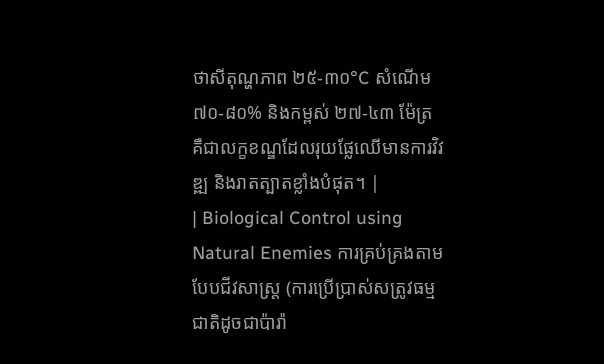ថាសីតុណ្ហភាព ២៥-៣០°C សំណើម ៧០-៨០% និងកម្ពស់ ២៧-៤៣ ម៉ែត្រ គឺជាលក្ខខណ្ឌដែលរុយផ្លែឈើមានការវិវឌ្ឍ និងរាតត្បាតខ្លាំងបំផុត។ |
| Biological Control using Natural Enemies ការគ្រប់គ្រងតាមបែបជីវសាស្ត្រ (ការប្រើប្រាស់សត្រូវធម្មជាតិដូចជាប៉ារ៉ា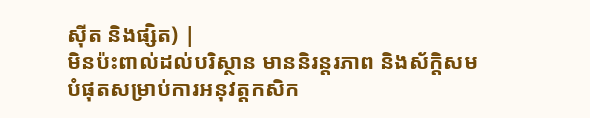ស៊ីត និងផ្សិត) |
មិនប៉ះពាល់ដល់បរិស្ថាន មាននិរន្តរភាព និងស័ក្តិសមបំផុតសម្រាប់ការអនុវត្តកសិក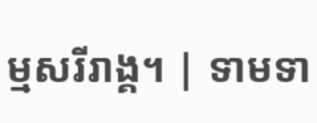ម្មសរីរាង្គ។ | ទាមទា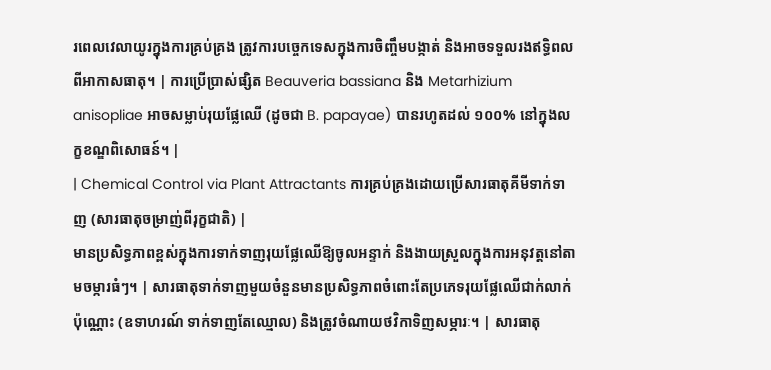រពេលវេលាយូរក្នុងការគ្រប់គ្រង ត្រូវការបច្ចេកទេសក្នុងការចិញ្ចឹមបង្កាត់ និងអាចទទួលរងឥទ្ធិពលពីអាកាសធាតុ។ | ការប្រើប្រាស់ផ្សិត Beauveria bassiana និង Metarhizium anisopliae អាចសម្លាប់រុយផ្លែឈើ (ដូចជា B. papayae) បានរហូតដល់ ១០០% នៅក្នុងលក្ខខណ្ឌពិសោធន៍។ |
| Chemical Control via Plant Attractants ការគ្រប់គ្រងដោយប្រើសារធាតុគីមីទាក់ទាញ (សារធាតុចម្រាញ់ពីរុក្ខជាតិ) |
មានប្រសិទ្ធភាពខ្ពស់ក្នុងការទាក់ទាញរុយផ្លែឈើឱ្យចូលអន្ទាក់ និងងាយស្រួលក្នុងការអនុវត្តនៅតាមចម្ការធំៗ។ | សារធាតុទាក់ទាញមួយចំនួនមានប្រសិទ្ធភាពចំពោះតែប្រភេទរុយផ្លែឈើជាក់លាក់ប៉ុណ្ណោះ (ឧទាហរណ៍ ទាក់ទាញតែឈ្មោល) និងត្រូវចំណាយថវិកាទិញសម្ភារៈ។ | សារធាតុ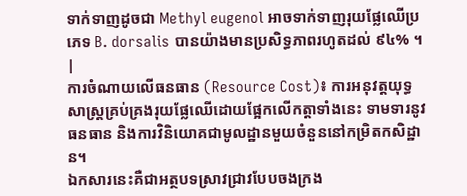ទាក់ទាញដូចជា Methyl eugenol អាចទាក់ទាញរុយផ្លែឈើប្រភេទ B. dorsalis បានយ៉ាងមានប្រសិទ្ធភាពរហូតដល់ ៩៤% ។ |
ការចំណាយលើធនធាន (Resource Cost)៖ ការអនុវត្តយុទ្ធសាស្ត្រគ្រប់គ្រងរុយផ្លែឈើដោយផ្អែកលើកត្តាទាំងនេះ ទាមទារនូវធនធាន និងការវិនិយោគជាមូលដ្ឋានមួយចំនួននៅកម្រិតកសិដ្ឋាន។
ឯកសារនេះគឺជាអត្ថបទស្រាវជ្រាវបែបចងក្រង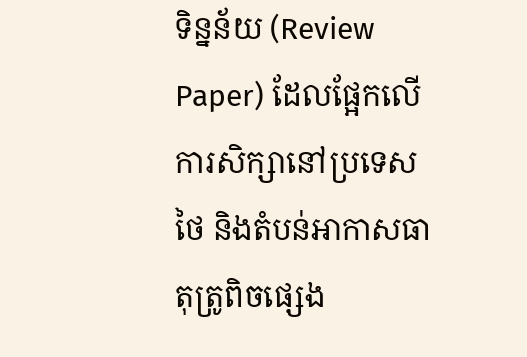ទិន្នន័យ (Review Paper) ដែលផ្អែកលើការសិក្សានៅប្រទេសថៃ និងតំបន់អាកាសធាតុត្រូពិចផ្សេង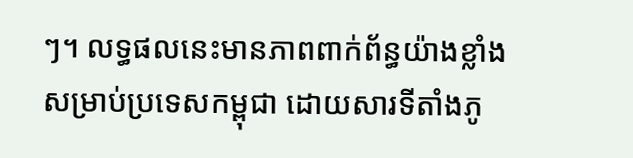ៗ។ លទ្ធផលនេះមានភាពពាក់ព័ន្ធយ៉ាងខ្លាំងសម្រាប់ប្រទេសកម្ពុជា ដោយសារទីតាំងភូ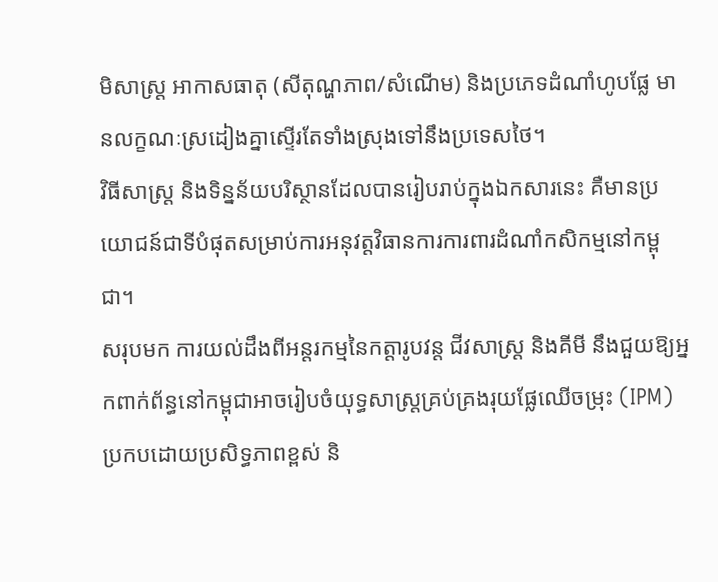មិសាស្ត្រ អាកាសធាតុ (សីតុណ្ហភាព/សំណើម) និងប្រភេទដំណាំហូបផ្លែ មានលក្ខណៈស្រដៀងគ្នាស្ទើរតែទាំងស្រុងទៅនឹងប្រទេសថៃ។
វិធីសាស្ត្រ និងទិន្នន័យបរិស្ថានដែលបានរៀបរាប់ក្នុងឯកសារនេះ គឺមានប្រយោជន៍ជាទីបំផុតសម្រាប់ការអនុវត្តវិធានការការពារដំណាំកសិកម្មនៅកម្ពុជា។
សរុបមក ការយល់ដឹងពីអន្តរកម្មនៃកត្តារូបវន្ត ជីវសាស្ត្រ និងគីមី នឹងជួយឱ្យអ្នកពាក់ព័ន្ធនៅកម្ពុជាអាចរៀបចំយុទ្ធសាស្ត្រគ្រប់គ្រងរុយផ្លែឈើចម្រុះ (IPM) ប្រកបដោយប្រសិទ្ធភាពខ្ពស់ និ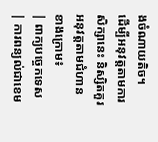ងចំណាយតិច។
ដើម្បីអនុវត្តតាមការសិក្សានេះ និស្សិតគួរអនុវត្តតាមជំហានខាងក្រោម៖
| ពាក្យបច្ចេកទេស | ការពន្យល់ជាខេម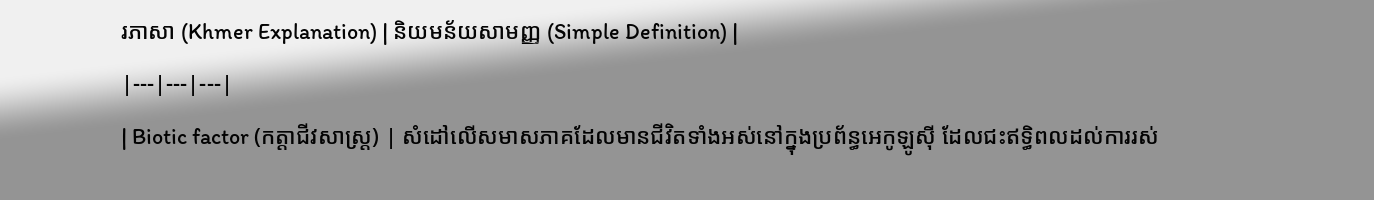រភាសា (Khmer Explanation) | និយមន័យសាមញ្ញ (Simple Definition) |
|---|---|---|
| Biotic factor (កត្តាជីវសាស្ត្រ) | សំដៅលើសមាសភាគដែលមានជីវិតទាំងអស់នៅក្នុងប្រព័ន្ធអេកូឡូស៊ី ដែលជះឥទ្ធិពលដល់ការរស់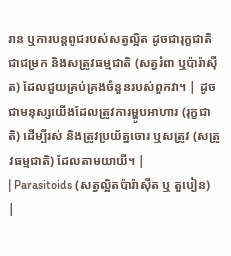រាន ឬការបន្តពូជរបស់សត្វល្អិត ដូចជារុក្ខជាតិជាជម្រក និងសត្រូវធម្មជាតិ (សត្វរំពា ឬប៉ារ៉ាស៊ីត) ដែលជួយគ្រប់គ្រងចំនួនរបស់ពួកវា។ | ដូចជាមនុស្សយើងដែលត្រូវការម្ហូបអាហារ (រុក្ខជាតិ) ដើម្បីរស់ និងត្រូវប្រយ័ត្នចោរ ឬសត្រូវ (សត្រូវធម្មជាតិ) ដែលតាមយាយី។ |
| Parasitoids (សត្វល្អិតប៉ារ៉ាស៊ីត ឬ តួបៀន) |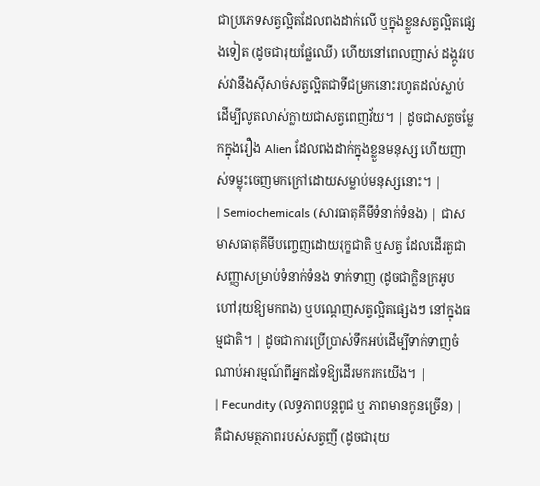ជាប្រភេទសត្វល្អិតដែលពងដាក់លើ ឬក្នុងខ្លួនសត្វល្អិតផ្សេងទៀត (ដូចជារុយផ្លែឈើ) ហើយនៅពេលញាស់ ដង្កូវរបស់វានឹងស៊ីសាច់សត្វល្អិតជាទីជម្រកនោះរហូតដល់ស្លាប់ ដើម្បីលូតលាស់ក្លាយជាសត្វពេញវ័យ។ | ដូចជាសត្វចម្លែកក្នុងរឿង Alien ដែលពងដាក់ក្នុងខ្លួនមនុស្ស ហើយញាស់ទម្លុះចេញមកក្រៅដោយសម្លាប់មនុស្សនោះ។ |
| Semiochemicals (សារធាតុគីមីទំនាក់ទំនង) | ជាសមាសធាតុគីមីបញ្ចេញដោយរុក្ខជាតិ ឬសត្វ ដែលដើរតួជាសញ្ញាសម្រាប់ទំនាក់ទំនង ទាក់ទាញ (ដូចជាក្លិនក្រអូបហៅរុយឱ្យមកពង) ឬបណ្តេញសត្វល្អិតផ្សេងៗ នៅក្នុងធម្មជាតិ។ | ដូចជាការប្រើប្រាស់ទឹកអប់ដើម្បីទាក់ទាញចំណាប់អារម្មណ៍ពីអ្នកដទៃឱ្យដើរមករកយើង។ |
| Fecundity (លទ្ធភាពបន្តពូជ ឬ ភាពមានកូនច្រើន) | គឺជាសមត្ថភាពរបស់សត្វញី (ដូចជារុយ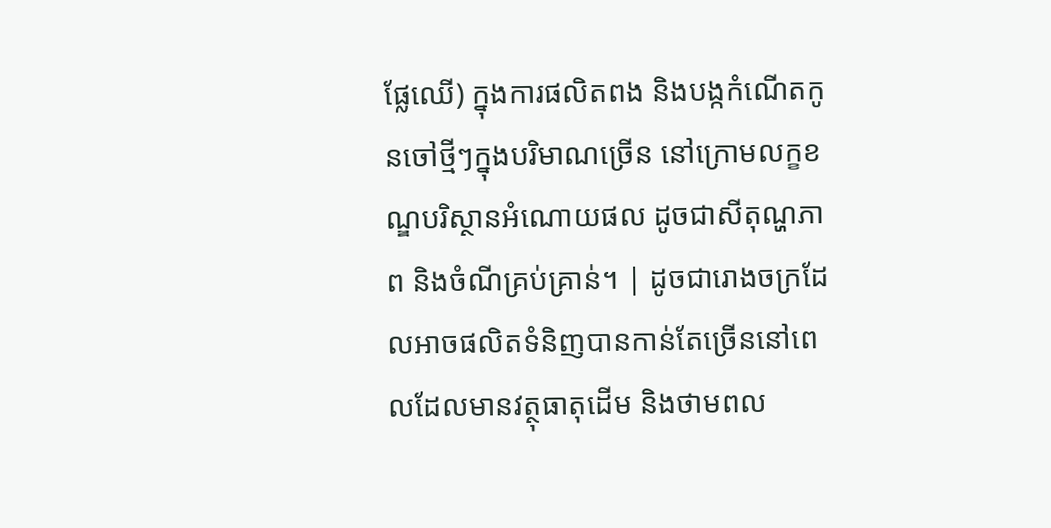ផ្លែឈើ) ក្នុងការផលិតពង និងបង្កកំណើតកូនចៅថ្មីៗក្នុងបរិមាណច្រើន នៅក្រោមលក្ខខណ្ឌបរិស្ថានអំណោយផល ដូចជាសីតុណ្ហភាព និងចំណីគ្រប់គ្រាន់។ | ដូចជារោងចក្រដែលអាចផលិតទំនិញបានកាន់តែច្រើននៅពេលដែលមានវត្ថុធាតុដើម និងថាមពល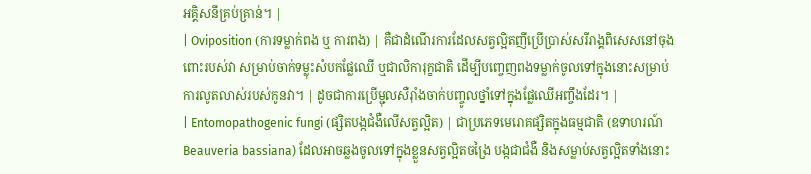អគ្គិសនីគ្រប់គ្រាន់។ |
| Oviposition (ការទម្លាក់ពង ឬ ការពង) | គឺជាដំណើរការដែលសត្វល្អិតញីប្រើប្រាស់សរីរាង្គពិសេសនៅចុងពោះរបស់វា សម្រាប់ចាក់ទម្លុះសំបកផ្លែឈើ ឬជាលិការុក្ខជាតិ ដើម្បីបញ្ចេញពងទម្លាក់ចូលទៅក្នុងនោះសម្រាប់ការលូតលាស់របស់កូនវា។ | ដូចជាការប្រើម្ជុលសឺរ៉ាំងចាក់បញ្ចូលថ្នាំទៅក្នុងផ្លែឈើអញ្ចឹងដែរ។ |
| Entomopathogenic fungi (ផ្សិតបង្កជំងឺលើសត្វល្អិត) | ជាប្រភេទមេរោគផ្សិតក្នុងធម្មជាតិ (ឧទាហរណ៍ Beauveria bassiana) ដែលអាចឆ្លងចូលទៅក្នុងខ្លួនសត្វល្អិតចង្រៃ បង្កជាជំងឺ និងសម្លាប់សត្វល្អិតទាំងនោះ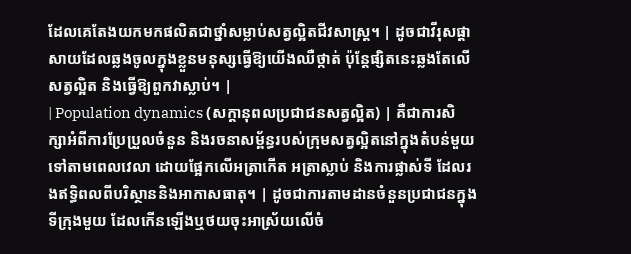ដែលគេតែងយកមកផលិតជាថ្នាំសម្លាប់សត្វល្អិតជីវសាស្ត្រ។ | ដូចជាវីរុសផ្តាសាយដែលឆ្លងចូលក្នុងខ្លួនមនុស្សធ្វើឱ្យយើងឈឺថ្កាត់ ប៉ុន្តែផ្សិតនេះឆ្លងតែលើសត្វល្អិត និងធ្វើឱ្យពួកវាស្លាប់។ |
| Population dynamics (សក្ដានុពលប្រជាជនសត្វល្អិត) | គឺជាការសិក្សាអំពីការប្រែប្រួលចំនួន និងរចនាសម្ព័ន្ធរបស់ក្រុមសត្វល្អិតនៅក្នុងតំបន់មួយ ទៅតាមពេលវេលា ដោយផ្អែកលើអត្រាកើត អត្រាស្លាប់ និងការផ្លាស់ទី ដែលរងឥទ្ធិពលពីបរិស្ថាននិងអាកាសធាតុ។ | ដូចជាការតាមដានចំនួនប្រជាជនក្នុងទីក្រុងមួយ ដែលកើនឡើងឬថយចុះអាស្រ័យលើចំ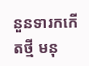នួនទារកកើតថ្មី មនុ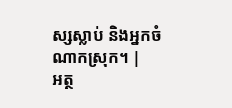ស្សស្លាប់ និងអ្នកចំណាកស្រុក។ |
អត្ថ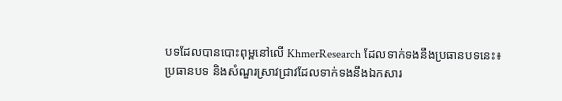បទដែលបានបោះពុម្ពនៅលើ KhmerResearch ដែលទាក់ទងនឹងប្រធានបទនេះ៖
ប្រធានបទ និងសំណួរស្រាវជ្រាវដែលទាក់ទងនឹងឯកសារ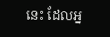នេះ ដែលអ្ន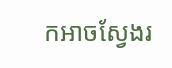កអាចស្វែងរ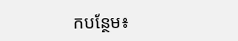កបន្ថែម៖